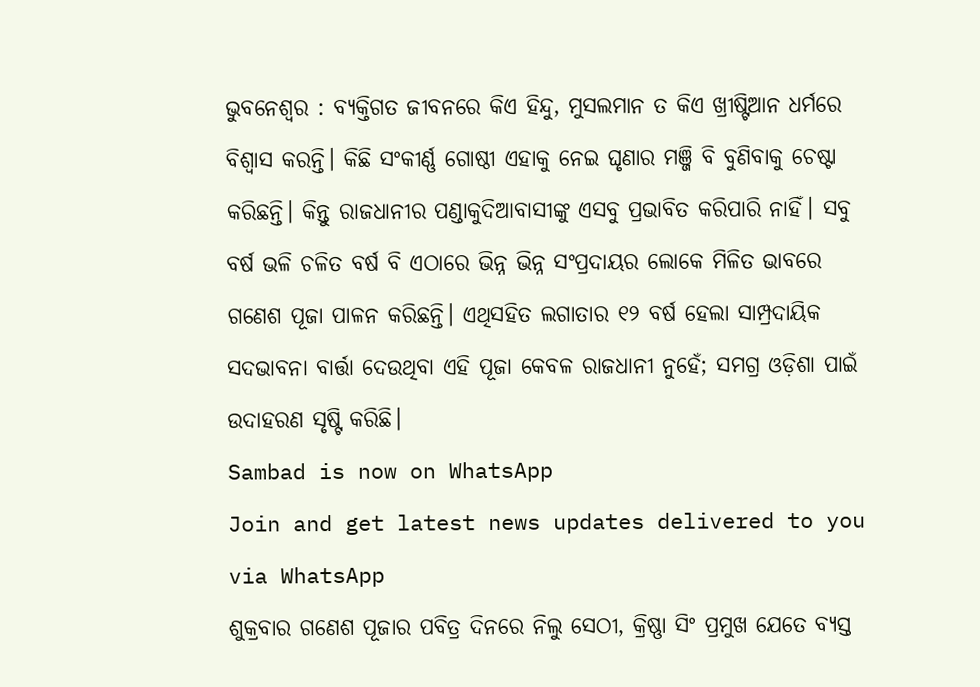ଭୁବନେଶ୍ବର : ବ୍ୟକ୍ତିଗତ ଜୀବନରେ କିଏ ହିନ୍ଦୁ, ମୁସଲମାନ ତ କିଏ ଖ୍ରୀଷ୍ଟିଆନ ଧର୍ମରେ ବିଶ୍ବାସ କରନ୍ତି। କିଛି ସଂକୀର୍ଣ୍ଣ ଗୋଷ୍ଠୀ ଏହାକୁ ନେଇ ଘୃଣାର ମଞ୍ଜି ବି ବୁଣିବାକୁ ଚେଷ୍ଟା କରିଛନ୍ତି। କିନ୍ତୁ ରାଜଧାନୀର ପଣ୍ଡାକୁଦିଆବାସୀଙ୍କୁ ଏସବୁ ପ୍ରଭାବିତ କରିପାରି ନାହିଁ। ସବୁ ବର୍ଷ ଭଳି ଚଳିତ ବର୍ଷ ବି ଏଠାରେ ଭିନ୍ନ ଭିନ୍ନ ସଂପ୍ରଦାୟର ଲୋକେ ମିଳିତ ଭାବରେ ଗଣେଶ ପୂଜା ପାଳନ କରିଛନ୍ତି। ଏଥିସହିତ ଲଗାତାର ୧୨ ବର୍ଷ ହେଲା ସାମ୍ପ୍ରଦାୟିକ ସଦଭାବନା ବାର୍ତ୍ତା ଦେଉଥିବା ଏହି ପୂଜା କେବଳ ରାଜଧାନୀ ନୁହେଁ; ସମଗ୍ର ଓଡ଼ିଶା ପାଇଁ ଉଦାହରଣ ସୃଷ୍ଟି କରିଛି।
Sambad is now on WhatsApp
Join and get latest news updates delivered to you via WhatsApp
ଶୁକ୍ରବାର ଗଣେଶ ପୂଜାର ପବିତ୍ର ଦିନରେ ନିଲୁ ସେଠୀ, କ୍ରିଷ୍ଣା ସିଂ ପ୍ରମୁଖ ଯେତେ ବ୍ୟସ୍ତ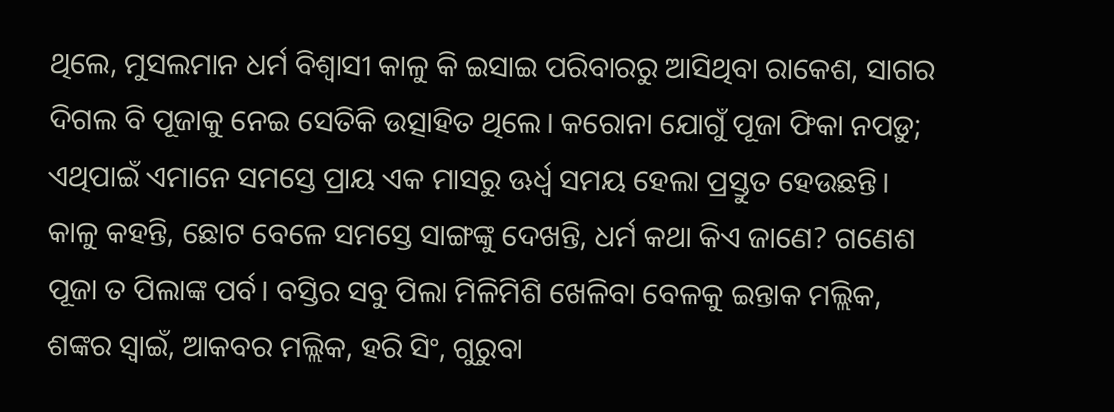ଥିଲେ, ମୁସଲମାନ ଧର୍ମ ବିଶ୍ବାସୀ କାଳୁ କି ଇସାଇ ପରିବାରରୁ ଆସିଥିବା ରାକେଶ, ସାଗର ଦିଗଲ ବି ପୂଜାକୁ ନେଇ ସେତିକି ଉତ୍ସାହିତ ଥିଲେ। କରୋନା ଯୋଗୁଁ ପୂଜା ଫିକା ନପଡ଼ୁ; ଏଥିପାଇଁ ଏମାନେ ସମସ୍ତେ ପ୍ରାୟ ଏକ ମାସରୁ ଊର୍ଧ୍ବ ସମୟ ହେଲା ପ୍ରସ୍ତୁତ ହେଉଛନ୍ତି। କାଳୁ କହନ୍ତି, ଛୋଟ ବେଳେ ସମସ୍ତେ ସାଙ୍ଗଙ୍କୁ ଦେଖନ୍ତି, ଧର୍ମ କଥା କିଏ ଜାଣେ? ଗଣେଶ ପୂଜା ତ ପିଲାଙ୍କ ପର୍ବ। ବସ୍ତିର ସବୁ ପିଲା ମିଳିମିଶି ଖେଳିବା ବେଳକୁ ଇନ୍ତାକ ମଲ୍ଲିକ, ଶଙ୍କର ସ୍ବାଇଁ, ଆକବର ମଲ୍ଲିକ, ହରି ସିଂ, ଗୁରୁବା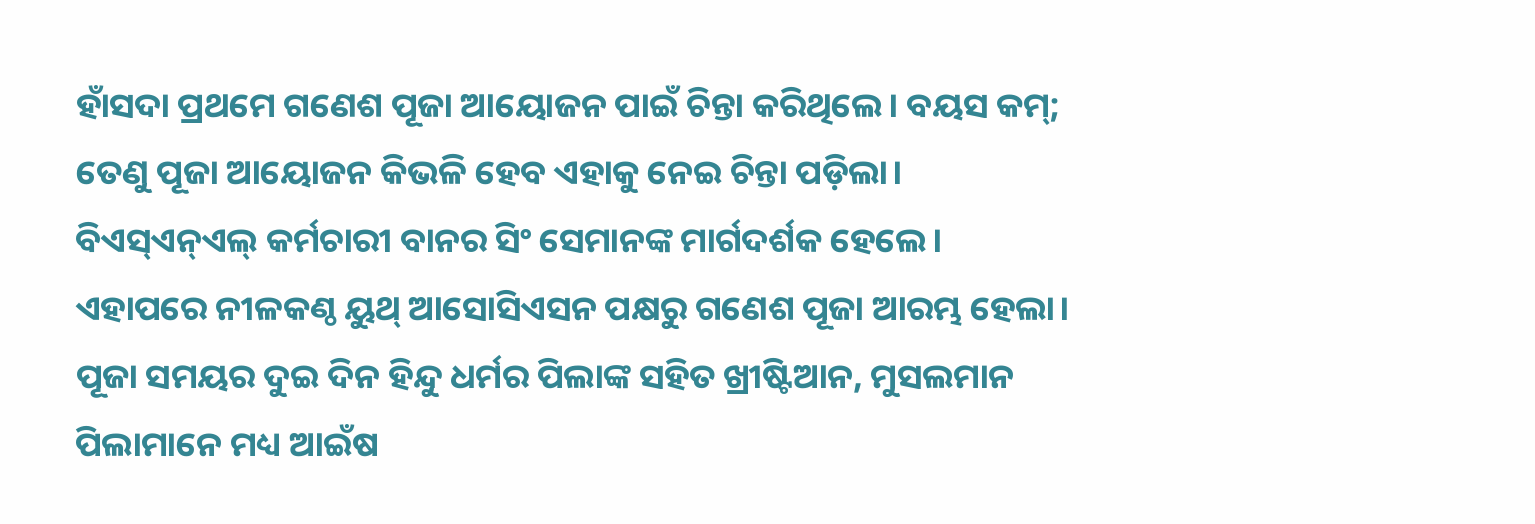ହାଁସଦା ପ୍ରଥମେ ଗଣେଶ ପୂଜା ଆୟୋଜନ ପାଇଁ ଚିନ୍ତା କରିଥିଲେ। ବୟସ କମ୍; ତେଣୁ ପୂଜା ଆୟୋଜନ କିଭଳି ହେବ ଏହାକୁ ନେଇ ଚିନ୍ତା ପଡ଼ିଲା। ବିଏସ୍ଏନ୍ଏଲ୍ କର୍ମଚାରୀ ବାନର ସିଂ ସେମାନଙ୍କ ମାର୍ଗଦର୍ଶକ ହେଲେ। ଏହାପରେ ନୀଳକଣ୍ଠ ୟୁଥ୍ ଆସୋସିଏସନ ପକ୍ଷରୁ ଗଣେଶ ପୂଜା ଆରମ୍ଭ ହେଲା। ପୂଜା ସମୟର ଦୁଇ ଦିନ ହିନ୍ଦୁ ଧର୍ମର ପିଲାଙ୍କ ସହିତ ଖ୍ରୀଷ୍ଟିଆନ, ମୁସଲମାନ ପିଲାମାନେ ମଧ୍ୟ ଆଇଁଷ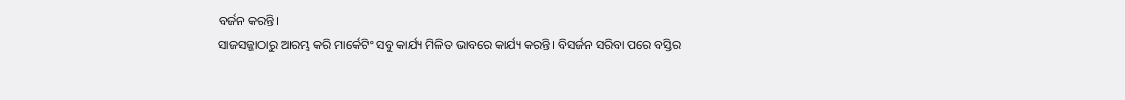ବର୍ଜନ କରନ୍ତି।
ସାଜସଜ୍ଜାଠାରୁ ଆରମ୍ଭ କରି ମାର୍କେଟିଂ ସବୁ କାର୍ଯ୍ୟ ମିଳିତ ଭାବରେ କାର୍ଯ୍ୟ କରନ୍ତି। ବିସର୍ଜନ ସରିବା ପରେ ବସ୍ତିର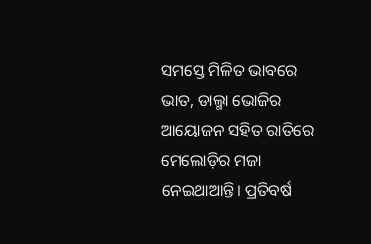ସମସ୍ତେ ମିଳିତ ଭାବରେ ଭାତ, ଡାଲ୍ମା ଭୋଜିର ଆୟୋଜନ ସହିତ ରାତିରେ ମେଲୋଡ଼ିର ମଜା ନେଇଥାଆନ୍ତି। ପ୍ରତିବର୍ଷ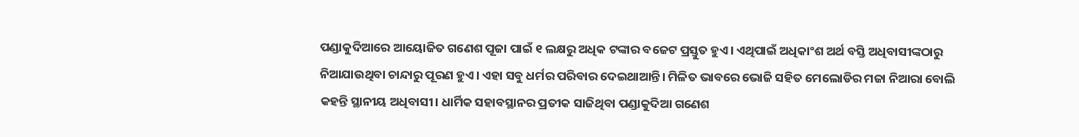ପଣ୍ଡାକୁଦିଆରେ ଆୟୋଜିତ ଗଣେଶ ପୂଜା ପାଇଁ ୧ ଲକ୍ଷରୁ ଅଧିକ ଟଙ୍କାର ବଜେଟ ପ୍ରସ୍ତୁତ ହୁଏ। ଏଥିପାଇଁ ଅଧିକାଂଶ ଅର୍ଥ ବସ୍ତି ଅଧିବାସୀଙ୍କଠାରୁ ନିଆଯାଉଥିବା ଚାନ୍ଦାରୁ ପୂରଣ ହୁଏ। ଏହା ସବୁ ଧର୍ମର ପରିବାର ଦେଇଥାଆନ୍ତି। ମିଳିତ ଭାବରେ ଭୋଜି ସହିତ ମେଲୋଡିର ମଜା ନିଆରା ବୋଲି କହନ୍ତି ସ୍ଥାନୀୟ ଅଧିବାସୀ। ଧାର୍ମିକ ସହାବସ୍ଥାନର ପ୍ରତୀକ ସାଜିଥିବା ପଣ୍ଡାକୁଦିଆ ଗଣେଶ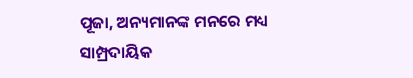ପୂଜା, ଅନ୍ୟମାନଙ୍କ ମନରେ ମଧ୍ୟ ସାମ୍ପ୍ରଦାୟିକ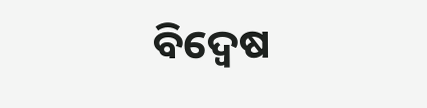ବିଦ୍ବେଷ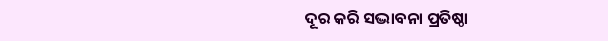ଦୂର କରି ସଦ୍ଭାବନା ପ୍ରତିଷ୍ଠା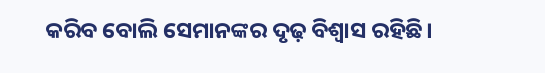କରିବ ବୋଲି ସେମାନଙ୍କର ଦୃଢ଼ ବିଶ୍ବାସ ରହିଛି।